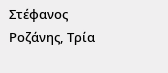Στέφανος Ροζάνης, Τρία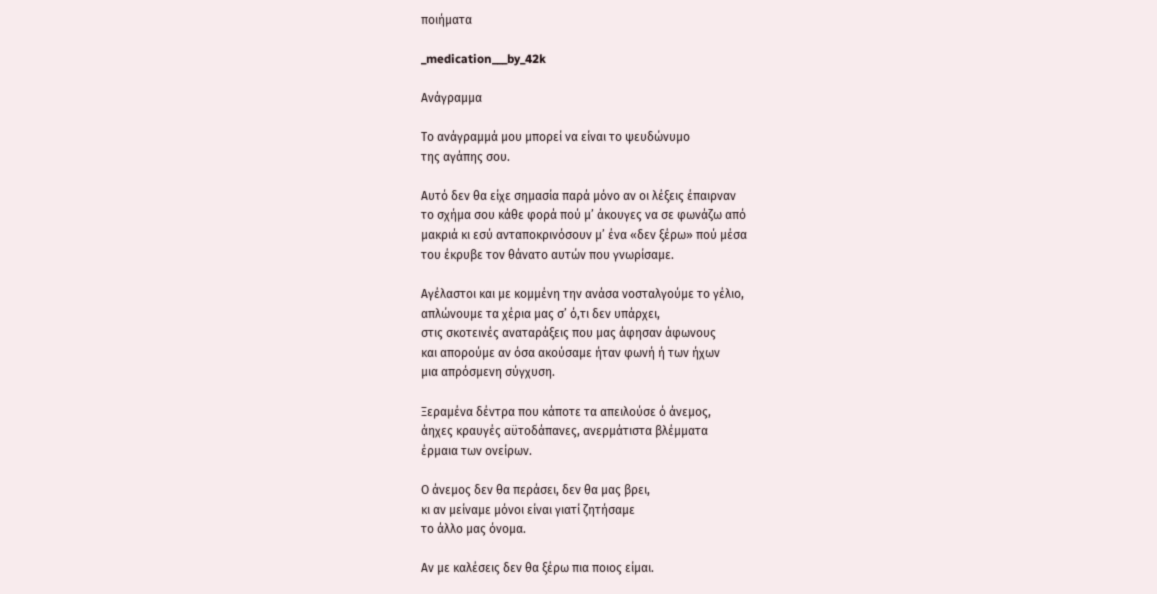ποιήματα

_medication___by_42k

Ανάγραμμα

Το ανάγραμμά μου μπορεί να είναι το ψευδώνυμο
της αγάπης σου.

Αυτό δεν θα είχε σημασία παρά μόνο αν οι λέξεις έπαιρναν
το σχήμα σου κάθε φορά πού μ’ άκουγες να σε φωνάζω από
μακριά κι εσύ ανταποκρινόσουν μ’ ένα «δεν ξέρω» πού μέσα
του έκρυβε τον θάνατο αυτών που γνωρίσαμε.

Αγέλαστοι και με κομμένη την ανάσα νοσταλγούμε το γέλιο,
απλώνουμε τα χέρια μας σ’ ό,τι δεν υπάρχει,
στις σκοτεινές αναταράξεις που μας άφησαν άφωνους
και απορούμε αν όσα ακούσαμε ήταν φωνή ή των ήχων
μια απρόσμενη σύγχυση.

Ξεραμένα δέντρα που κάποτε τα απειλούσε ό άνεμος,
άηχες κραυγές αϋτοδάπανες, ανερμάτιστα βλέμματα
έρμαια των ονείρων.

Ο άνεμος δεν θα περάσει, δεν θα μας βρει,
κι αν μείναμε μόνοι είναι γιατί ζητήσαμε
το άλλο μας όνομα.

Αν με καλέσεις δεν θα ξέρω πια ποιος είμαι.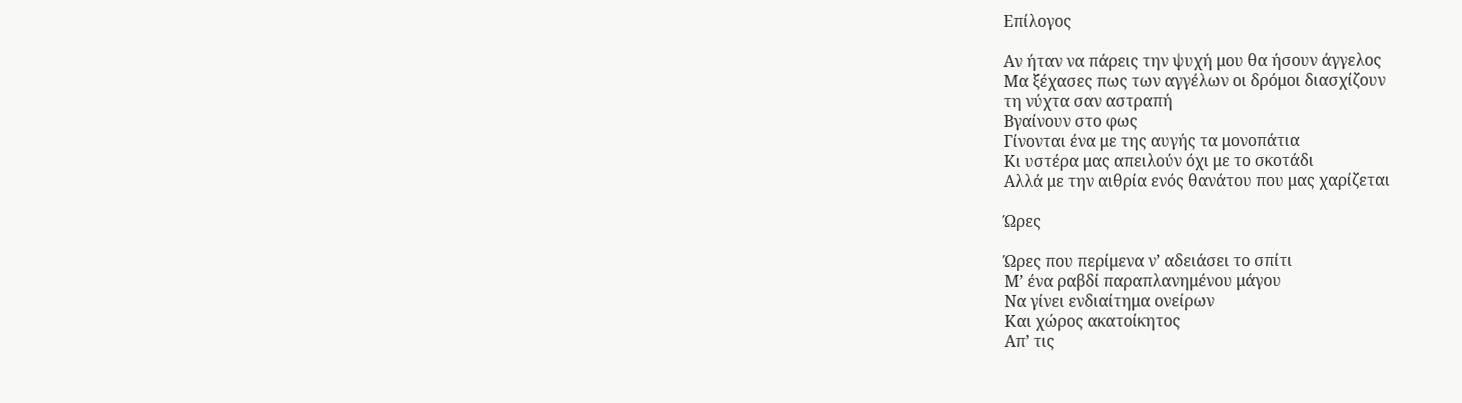Επίλογος

Αν ήταν να πάρεις την ψυχή μου θα ήσουν άγγελος
Μα ξέχασες πως των αγγέλων οι δρόμοι διασχίζουν
τη νύχτα σαν αστραπή
Βγαίνουν στο φως
Γίνονται ένα με της αυγής τα μονοπάτια
Κι υστέρα μας απειλούν όχι με το σκοτάδι
Αλλά με την αιθρία ενός θανάτου που μας χαρίζεται

Ώρες

Ώρες που περίμενα ν’ αδειάσει το σπίτι
Μ’ ένα ραβδί παραπλανημένου μάγου
Να γίνει ενδιαίτημα ονείρων
Και χώρος ακατοίκητος
Απ’ τις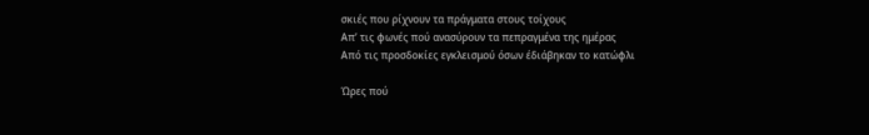σκιές που ρίχνουν τα πράγματα στους τοίχους
Απ’ τις φωνές πού ανασύρουν τα πεπραγμένα της ημέρας
Από τις προσδοκίες εγκλεισμού όσων έδιάβηκαν το κατώφλι

Ώρες πού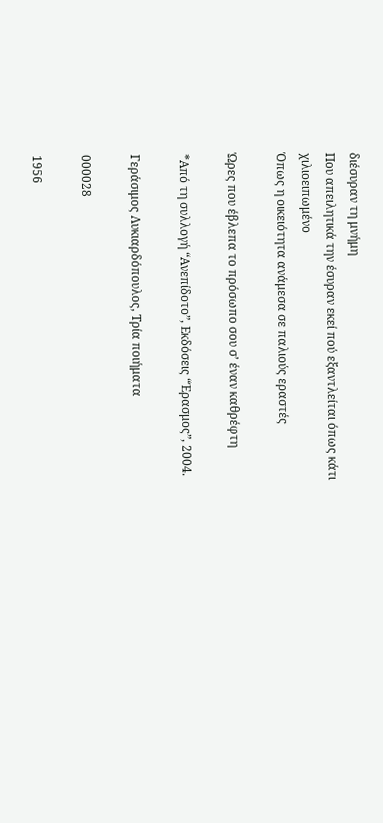διέσυραν τη μνήμη
Που απειλητικά την έσυραν εκεί πού εξαντλείται όπως κάτι
χιλιοειπωμένο
Όπως η οικειότητα ανάμεσα σε παλιούς εραστές

Ώρες που έβλεπα το πρόσωπο σου σ’ έναν καθρέφτη

*Από τη συλλογή “Ανεπίδοτο”, Εκδόσεις “Έρασμος”, 2004.

Γεράσιμος Λυκιαρδόπουλος, Τρία ποιήματα

000028

1956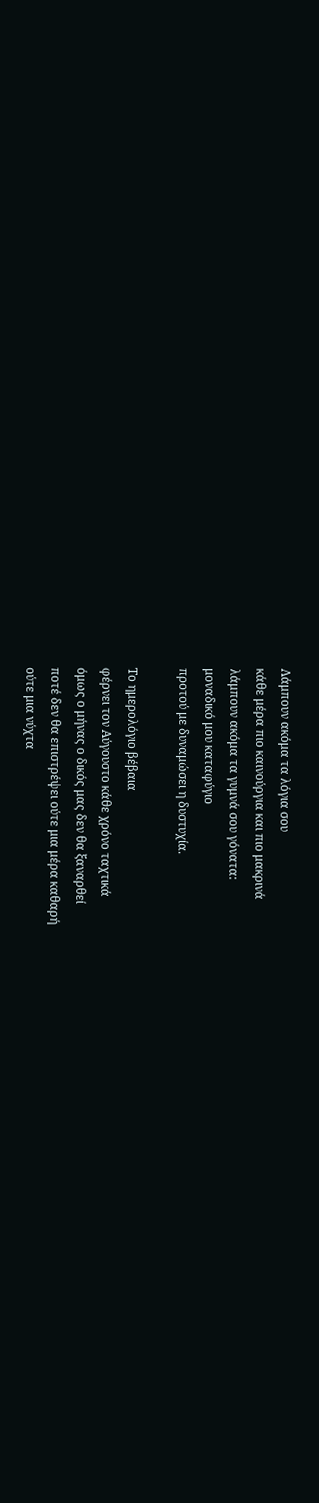Λάμπουν ακόμα τα λόγια σου
κάθε μέρα πιο καινούργια και πιο μακρινά
λάμπουν ακόμα τα γυμνά σου γόνατα:
μοναδικό μου καταφύγιο
προτού με δυναμώσει η δυστυχία.

Το ημερολόγιο βέβαια
φέρνει τον Αύγουστο κάθε χρόνο ταχτικά
όμως ο μήνας ο δικός μας δεν θα ξαναρθεί
ποτέ δεν θα επιστρέψει ούτε μια μέρα καθαρή
ούτε μια νύχτα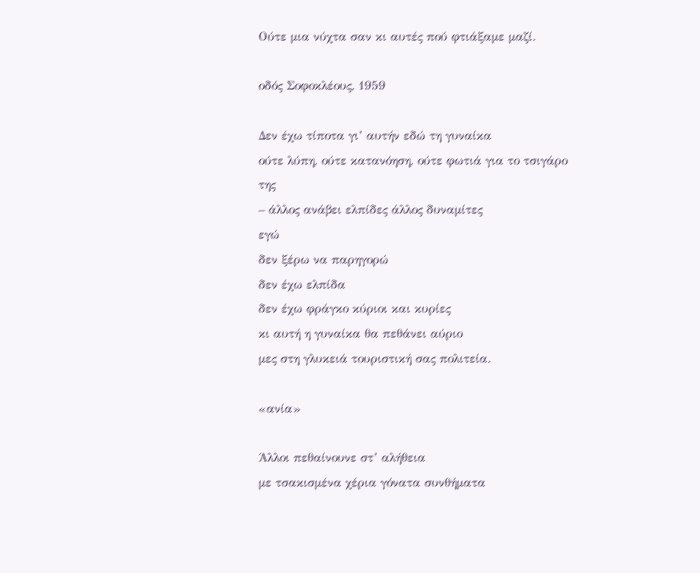Ούτε μια νύχτα σαν κι αυτές πού φτιάξαμε μαζί.

οδός Σοφοκλέους, 1959

Δεν έχω τίποτα γι’ αυτήν εδώ τη γυναίκα
ούτε λύπη, ούτε κατανόηση, ούτε φωτιά για το τσιγάρο της
– άλλος ανάβει ελπίδες άλλος δυναμίτες
εγώ
δεν ξέρω να παρηγορώ
δεν έχω ελπίδα
δεν έχω φράγκο κύριοι και κυρίες
κι αυτή η γυναίκα θα πεθάνει αύριο
μες στη γλυκειά τουριστική σας πολιτεία.

«ανία»

Άλλοι πεθαίνουνε στ’ αλήθεια
με τσακισμένα χέρια γόνατα συνθήματα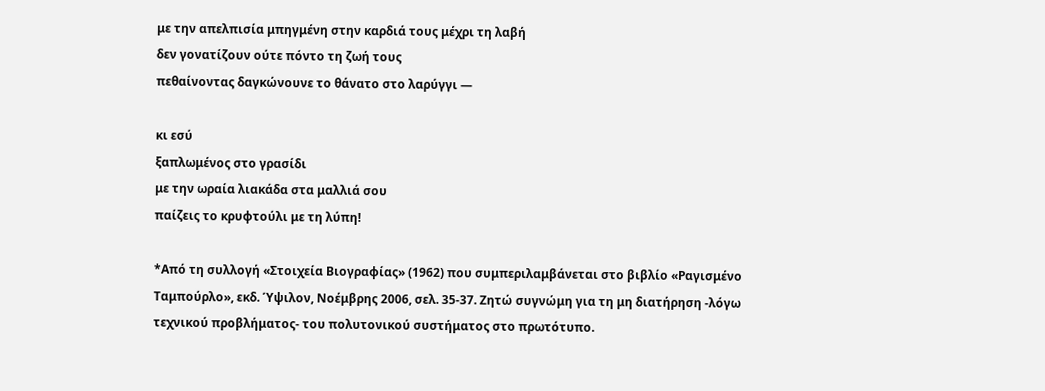με την απελπισία μπηγμένη στην καρδιά τους μέχρι τη λαβή
δεν γονατίζουν ούτε πόντο τη ζωή τους
πεθαίνοντας δαγκώνουνε το θάνατο στο λαρύγγι —

κι εσύ
ξαπλωμένος στο γρασίδι
με την ωραία λιακάδα στα μαλλιά σου
παίζεις το κρυφτούλι με τη λύπη!

*Από τη συλλογή «Στοιχεία Βιογραφίας» (1962) που συμπεριλαμβάνεται στο βιβλίο «Ραγισμένο Ταμπούρλο», εκδ. Ύψιλον, Νοέμβρης 2006, σελ. 35-37. Ζητώ συγνώμη για τη μη διατήρηση -λόγω τεχνικού προβλήματος- του πολυτονικού συστήματος στο πρωτότυπο.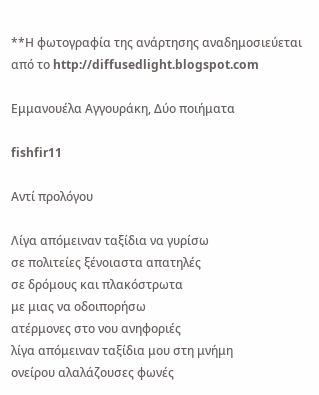**Η φωτογραφία της ανάρτησης αναδημοσιεύεται από το http://diffusedlight.blogspot.com

Εμμανουέλα Αγγουράκη, Δύο ποιήματα

fishfir11

Αντί προλόγου

Λίγα απόμειναν ταξίδια να γυρίσω
σε πολιτείες ξένοιαστα απατηλές
σε δρόμους και πλακόστρωτα
με μιας να οδοιπορήσω
ατέρμονες στο νου ανηφοριές
λίγα απόμειναν ταξίδια μου στη μνήμη
ονείρου αλαλάζουσες φωνές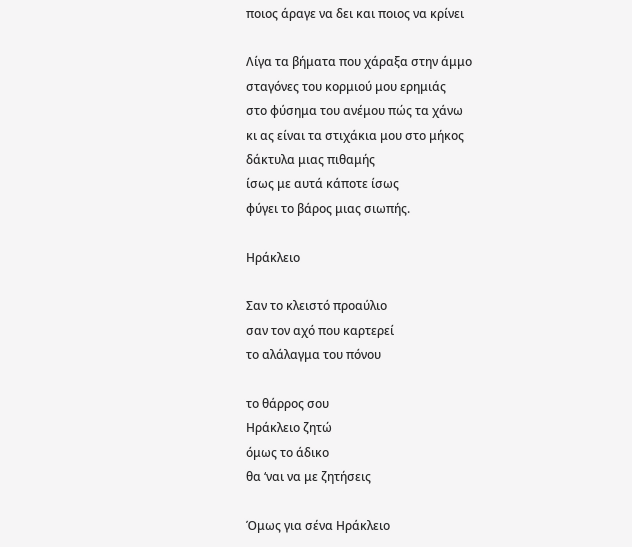ποιος άραγε να δει και ποιος να κρίνει

Λίγα τα βήματα που χάραξα στην άμμο
σταγόνες του κορμιού μου ερημιάς
στο φύσημα του ανέμου πώς τα χάνω
κι ας είναι τα στιχάκια μου στο μήκος
δάκτυλα μιας πιθαμής
ίσως με αυτά κάποτε ίσως
φύγει το βάρος μιας σιωπής.

Ηράκλειο

Σαν το κλειστό προαύλιο
σαν τον αχό που καρτερεί
το αλάλαγμα του πόνου

το θάρρος σου
Ηράκλειο ζητώ
όμως το άδικο
θα ‘ναι να με ζητήσεις

Όμως για σένα Ηράκλειο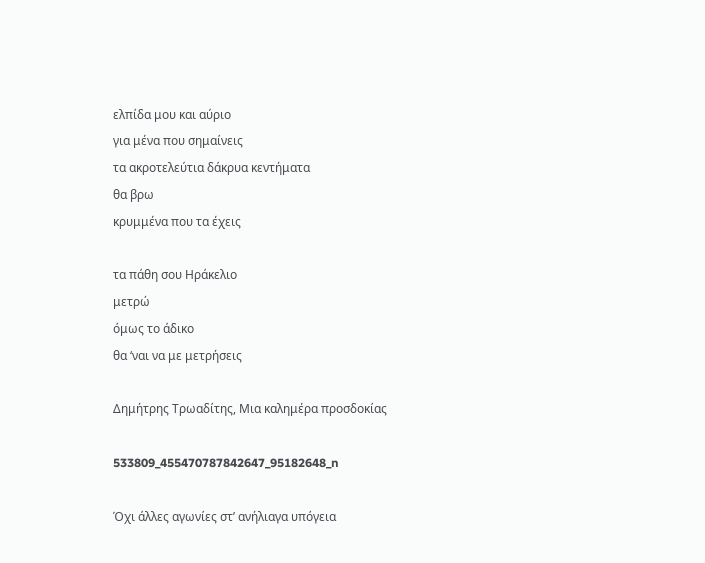ελπίδα μου και αύριο
για μένα που σημαίνεις
τα ακροτελεύτια δάκρυα κεντήματα
θα βρω
κρυμμένα που τα έχεις

τα πάθη σου Ηράκελιο
μετρώ
όμως το άδικο
θα ‘ναι να με μετρήσεις

Δημήτρης Τρωαδίτης, Μια καλημέρα προσδοκίας

533809_455470787842647_95182648_n

Όχι άλλες αγωνίες στ’ ανήλιαγα υπόγεια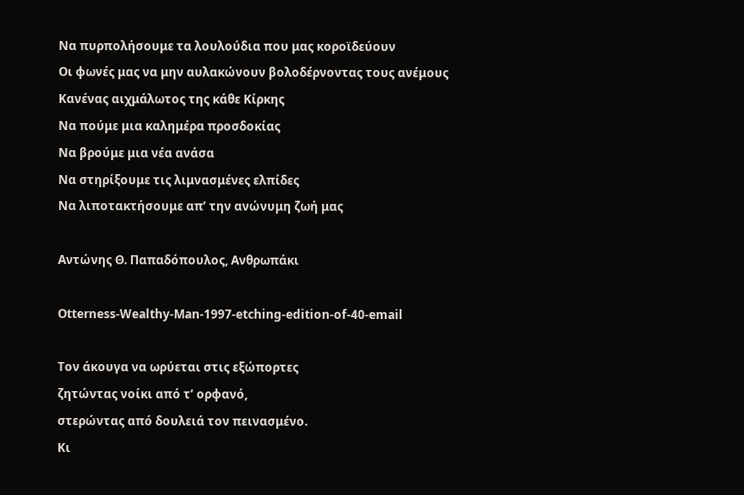Να πυρπολήσουμε τα λουλούδια που μας κοροϊδεύουν
Οι φωνές μας να μην αυλακώνουν βολοδέρνοντας τους ανέμους
Κανένας αιχμάλωτος της κάθε Κίρκης
Να πούμε μια καλημέρα προσδοκίας
Να βρούμε μια νέα ανάσα
Να στηρίξουμε τις λιμνασμένες ελπίδες
Να λιποτακτήσουμε απ’ την ανώνυμη ζωή μας

Αντώνης Θ. Παπαδόπουλος, Ανθρωπάκι

Otterness-Wealthy-Man-1997-etching-edition-of-40-email

Τον άκουγα να ωρύεται στις εξώπορτες
ζητώντας νοίκι από τ’ ορφανό,
στερώντας από δουλειά τον πεινασμένο.
Κι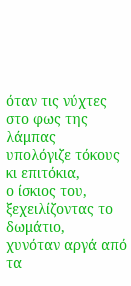όταν τις νύχτες στο φως της λάμπας
υπολόγιζε τόκους κι επιτόκια,
ο ίσκιος του, ξεχειλίζοντας το δωμάτιο,
χυνόταν αργά από τα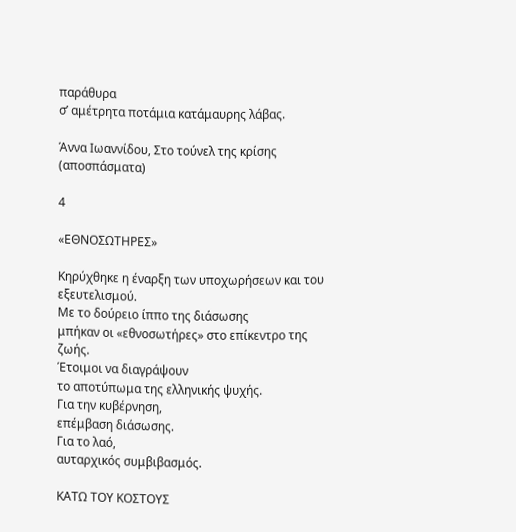παράθυρα
σ’ αμέτρητα ποτάμια κατάμαυρης λάβας.

Άννα Ιωαννίδου, Στο τούνελ της κρίσης (αποσπάσματα)

4

«ΕΘΝΟΣΩΤΗΡΕΣ»

Κηρύχθηκε η έναρξη των υποχωρήσεων και του εξευτελισμού.
Με το δούρειο ίππο της διάσωσης
μπήκαν οι «εθνοσωτήρες» στο επίκεντρο της ζωής.
Έτοιμοι να διαγράψουν
το αποτύπωμα της ελληνικής ψυχής.
Για την κυβέρνηση,
επέμβαση διάσωσης.
Για το λαό,
αυταρχικός συμβιβασμός.

ΚΑΤΩ ΤΟΥ ΚΟΣΤΟΥΣ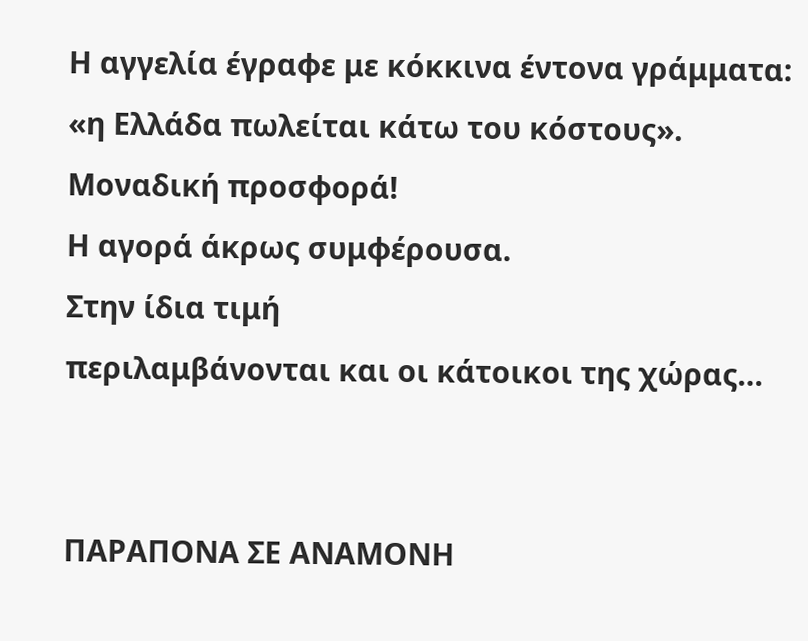Η αγγελία έγραφε με κόκκινα έντονα γράμματα:
«η Ελλάδα πωλείται κάτω του κόστους».
Μοναδική προσφορά!
Η αγορά άκρως συμφέρουσα.
Στην ίδια τιμή
περιλαμβάνονται και οι κάτοικοι της χώρας…


ΠΑΡΑΠΟΝΑ ΣΕ ΑΝΑΜΟΝΗ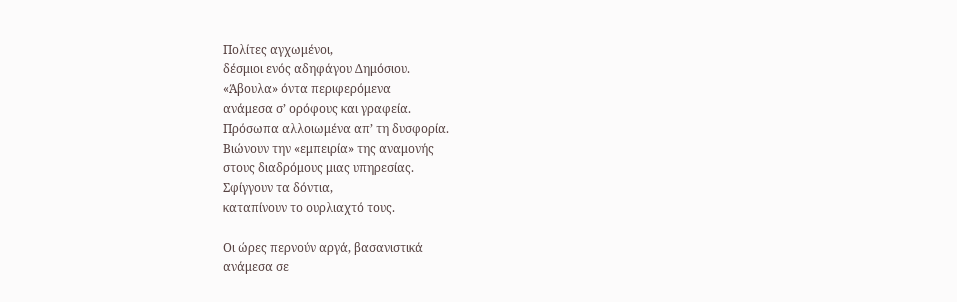Πολίτες αγχωμένοι,
δέσμιοι ενός αδηφάγου Δημόσιου.
«Άβουλα» όντα περιφερόμενα
ανάμεσα σ’ ορόφους και γραφεία.
Πρόσωπα αλλοιωμένα απ’ τη δυσφορία.
Βιώνουν την «εμπειρία» της αναμονής
στους διαδρόμους μιας υπηρεσίας.
Σφίγγουν τα δόντια,
καταπίνουν το ουρλιαχτό τους.

Οι ώρες περνούν αργά, βασανιστικά
ανάμεσα σε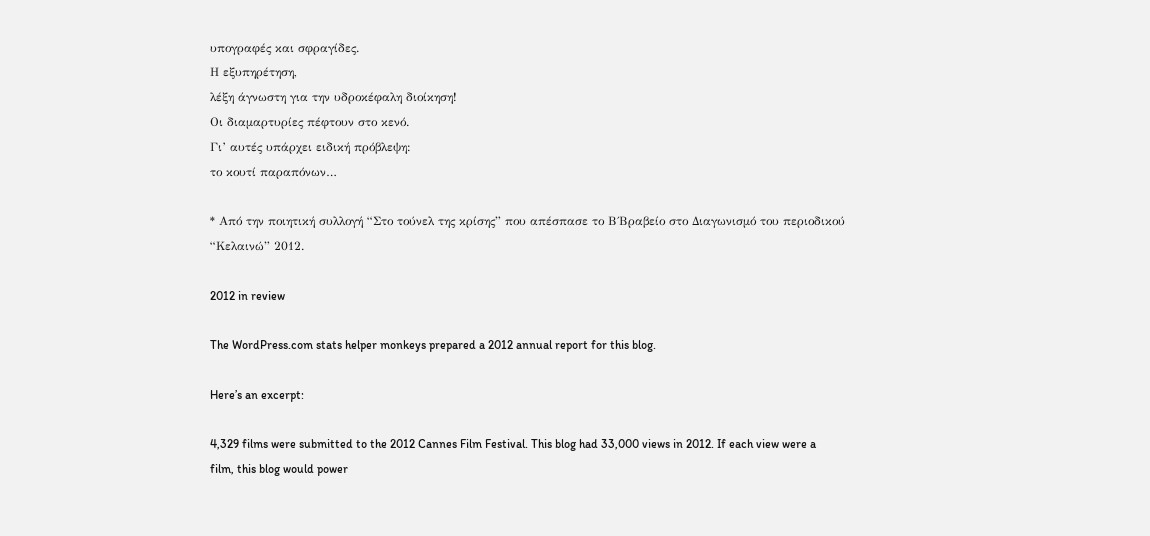υπογραφές και σφραγίδες.
Η εξυπηρέτηση,
λέξη άγνωστη για την υδροκέφαλη διοίκηση!
Οι διαμαρτυρίες πέφτουν στο κενό.
Γι’ αυτές υπάρχει ειδική πρόβλεψη:
το κουτί παραπόνων…

* Από την ποιητική συλλογή “Στο τούνελ της κρίσης” που απέσπασε το Β΄Βραβείο στο Διαγωνισμό του περιοδικού “Κελαινώ” 2012.

2012 in review

The WordPress.com stats helper monkeys prepared a 2012 annual report for this blog.

Here’s an excerpt:

4,329 films were submitted to the 2012 Cannes Film Festival. This blog had 33,000 views in 2012. If each view were a film, this blog would power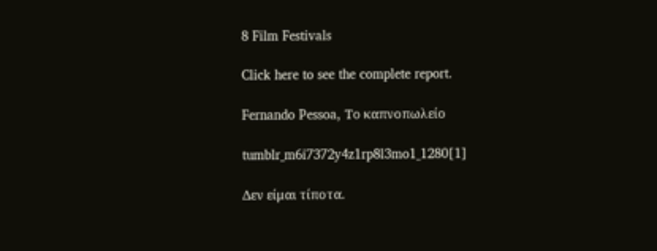8 Film Festivals

Click here to see the complete report.

Fernando Pessoa, Το καπνοπωλείο

tumblr_m6i7372y4z1rp8l3mo1_1280[1]

Δεν είμαι τίποτα.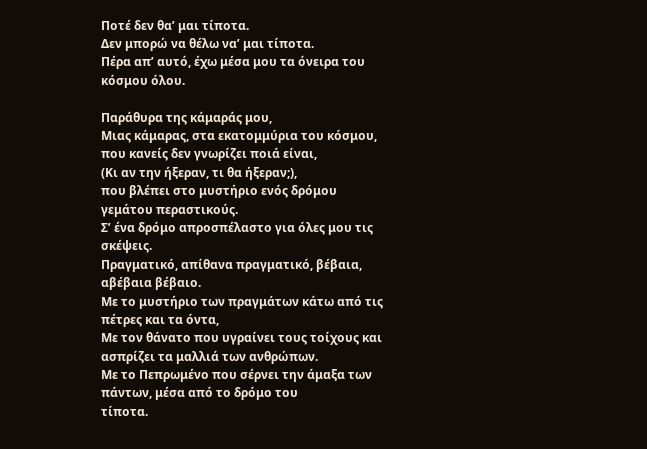Ποτέ δεν θα’ μαι τίποτα.
Δεν μπορώ να θέλω να’ μαι τίποτα.
Πέρα απ’ αυτό, έχω μέσα μου τα όνειρα του κόσμου όλου.

Παράθυρα της κάμαράς μου,
Μιας κάμαρας, στα εκατομμύρια του κόσμου, που κανείς δεν γνωρίζει ποιά είναι,
(Κι αν την ήξεραν, τι θα ήξεραν;),
που βλέπει στο μυστήριο ενός δρόμου γεμάτου περαστικούς.
Σ’ ένα δρόμο απροσπέλαστο για όλες μου τις σκέψεις.
Πραγματικό, απίθανα πραγματικό, βέβαια, αβέβαια βέβαιο.
Με το μυστήριο των πραγμάτων κάτω από τις πέτρες και τα όντα,
Με τον θάνατο που υγραίνει τους τοίχους και ασπρίζει τα μαλλιά των ανθρώπων.
Με το Πεπρωμένο που σέρνει την άμαξα των πάντων, μέσα από το δρόμο του
τίποτα.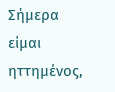Σήμερα είμαι ηττημένος,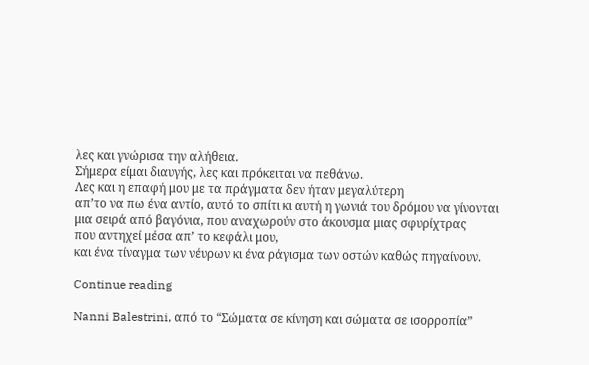λες και γνώρισα την αλήθεια.
Σήμερα είμαι διαυγής, λες και πρόκειται να πεθάνω.
Λες και η επαφή μου με τα πράγματα δεν ήταν μεγαλύτερη
απ’το να πω ένα αντίο, αυτό το σπίτι κι αυτή η γωνιά του δρόμου να γίνονται
μια σειρά από βαγόνια, που αναχωρούν στο άκουσμα μιας σφυρίχτρας
που αντηχεί μέσα απ’ το κεφάλι μου,
και ένα τίναγμα των νέυρων κι ένα ράγισμα των οστών καθώς πηγαίνουν.

Continue reading

Nanni Balestrini, από το “Σώματα σε κίνηση και σώματα σε ισορροπία”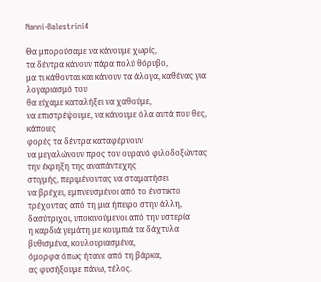Nanni-Balestrini4

Θα μπορούσαμε να κάνουμε χωρίς,
τα δέντρα κάνουν πάρα πολύ θόρυβο,
μα τι κάθονται και κάνουν τα άλογα, καθένας για λογαριασμό του
θα είχαμε καταλήξει να χαθούμε,
να επιστρέψουμε, να κάνουμε όλα αυτά που θες, κάποιες
φορές τα δέντρα καταφέρνουν
να μεγαλώνουν προς τον ουρανό φιλοδοξώντας την έκρηξη της αναπάντεχης
στιγμής, περιμένοντας να σταματήσει
να βρέχει, εμπνευσμένοι από το ένστικτο τρέχοντας από τη μια ήπειρο στην άλλη,
δασύτριχοι, υποκινούμενοι από την υστερία
η καρδιά γεμάτη με κουμπιά τα δάχτυλα βυθισμένα, κουλουριασμένα,
όμορφα όπως ήτανε από τη βάρκα,
ας φυσήξουμε πάνω, τέλος.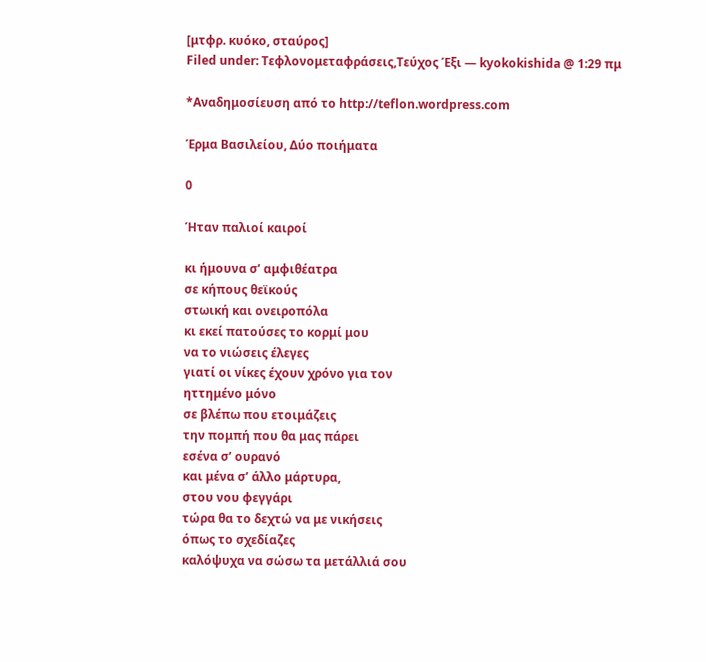[μτφρ. κυόκο, σταύρος]
Filed under: Τεφλονομεταφράσεις,Τεύχος Έξι — kyokokishida @ 1:29 πμ

*Αναδημοσίευση από το http://teflon.wordpress.com

Έρμα Βασιλείου, Δύο ποιήματα

0

Ήταν παλιοί καιροί

κι ήμουνα σ’ αμφιθέατρα
σε κήπους θεϊκούς
στωική και ονειροπόλα
κι εκεί πατούσες το κορμί μου
να το νιώσεις έλεγες
γιατί οι νίκες έχουν χρόνο για τον
ηττημένο μόνο
σε βλέπω που ετοιμάζεις
την πομπή που θα μας πάρει
εσένα σ’ ουρανό
και μένα σ’ άλλο μάρτυρα,
στου νου φεγγάρι
τώρα θα το δεχτώ να με νικήσεις
όπως το σχεδίαζες
καλόψυχα να σώσω τα μετάλλιά σου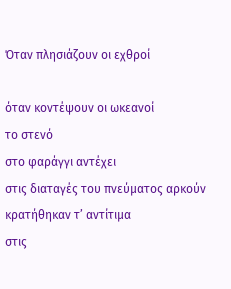Όταν πλησιάζουν οι εχθροί

όταν κοντέψουν οι ωκεανοί
το στενό
στο φαράγγι αντέχει
στις διαταγές του πνεύματος αρκούν
κρατήθηκαν τ’ αντίτιμα
στις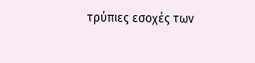τρύπιες εσοχές των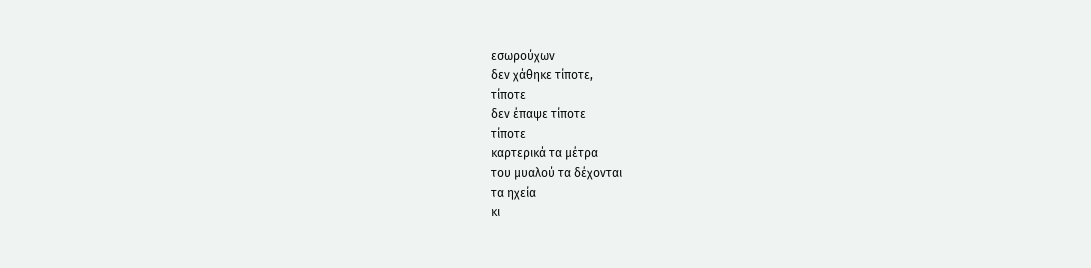εσωρούχων
δεν χάθηκε τίποτε,
τίποτε
δεν έπαψε τίποτε
τίποτε
καρτερικά τα μέτρα
του μυαλού τα δέχονται
τα ηχεία
κι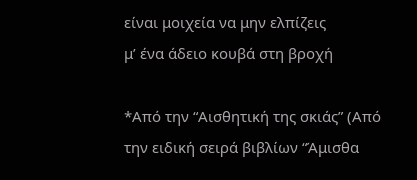είναι μοιχεία να μην ελπίζεις
μ’ ένα άδειο κουβά στη βροχή

*Από την “Αισθητική της σκιάς” (Από την ειδική σειρά βιβλίων “Άμισθα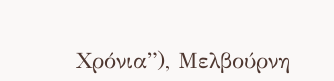Χρόνια”), Μελβούρνη